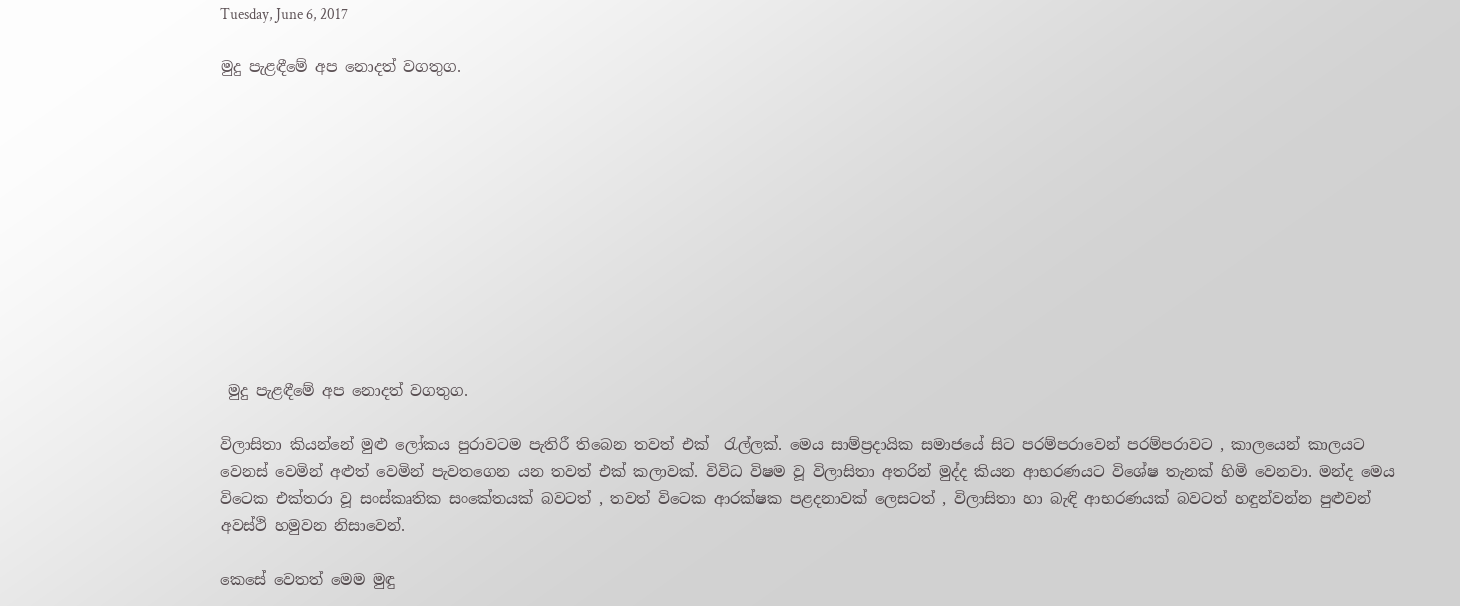Tuesday, June 6, 2017

මුදු පැළඳීමේ අප නොදත් වගතුග.











 මුදු පැළඳීමේ අප නොදත් වගතුග.

විලාසිතා කියන්නේ මුළු ලෝකය පුරාවටම පැතිරී තිබෙන තවත් එක්  රැල්ලක්. මෙය සාම්ප්‍රදායික සමාජයේ සිට පරම්පරාවෙන් පරම්පරාවට , කාලයෙන් කාලයට වෙනස් වෙමින් අළුත් වෙමින් පැවතගෙන යන තවත් එක් කලාවක්. විවිධ විෂම වූ විලාසිතා අතරින් මුද්ද කියන ආභරණයට විශේෂ තැනක් හිමි වෙනවා. මන්ද මෙය විටෙක එක්තරා වූ සංස්කෘතික සංකේතයක් බවටත් , තවත් විටෙක ආරක්ෂක පළදනාවක් ලෙසටත් , විලාසිතා හා බැඳි ආභරණයක් බවටත් හඳුන්වන්න පුළුවන් අවස්ථි හමුවන නිසාවෙන්.

කෙසේ වෙතත් මෙම මුඳු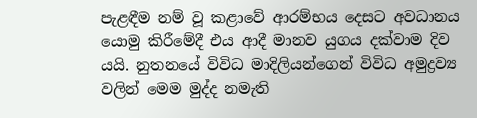පැළඳීම නම් වූ කළාවේ ආරම්භය දෙසට අවධානය යොමු කිරීමේදී එය ආදී මානව යුගය දක්වාම දිව යයි. නුතනයේ විවිධ මාදිලියන්ගෙන් විවිධ අමුද්‍රව්‍ය වලින් මෙම මුද්ද නමැති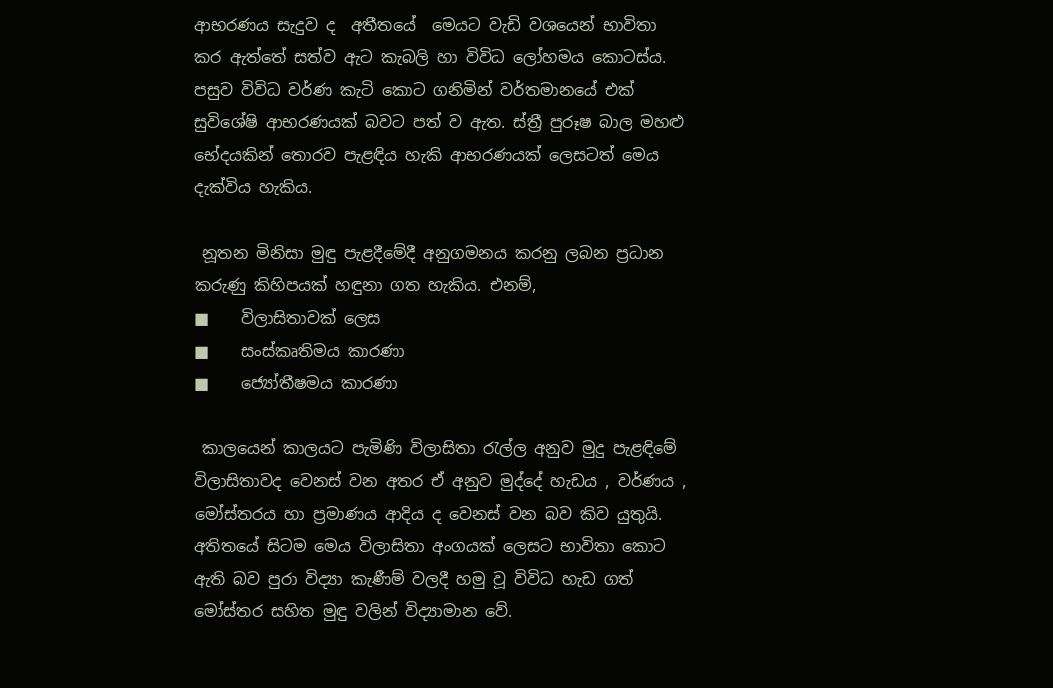ආභරණය සැදුව ද  අතීතයේ  මෙයට වැඩි වශයෙන් භාවිතා කර ඇත්තේ සත්ව ඇට කැබලි හා විවිධ ලෝහමය කොටස්ය. පසුව විවිධ වර්ණ කැටි කොට ගනිමින් වර්තමානයේ එක් සුවිශේෂි ආභරණයක් බවට පත් ව ඇත. ස්ත්‍රී පුරූෂ බාල මහළු භේදයකින් තොරව පැළඳිය හැකි ආභරණයක් ලෙසටත් මෙය දැක්විය හැකිය.

 නූතන මිනිසා මුඳු පැළදීමේදී අනුගමනය කරනු ලබන ප්‍රධාන කරුණු කිහිපයක් හඳුනා ගත හැකිය. එනම්,
■    විලාසිතාවක් ලෙස
■    සංස්කෘතිමය කාරණා
■    ජ්‍යෝතීෂමය කාරණා

 කාලයෙන් කාලයට පැමිණි විලාසිතා රැල්ල අනුව මුදු පැළඳිමේ විලාසිතාවද වෙනස් වන අතර ඒ අනුව මුද්දේ හැඩය , වර්ණය , මෝස්තරය හා ප්‍රමාණය ආදිය ද වෙනස් වන බව කිව යුතුයි. අතිතයේ සිටම මෙය විලාසිතා අංගයක් ලෙසට භාවිතා කොට  ඇති බව පුරා විද්‍යා කැණීම් වලදී හමු වූ විවිධ හැඩ ගත් මෝස්තර සහිත මුඳු වලින් විද්‍යාමාන වේ.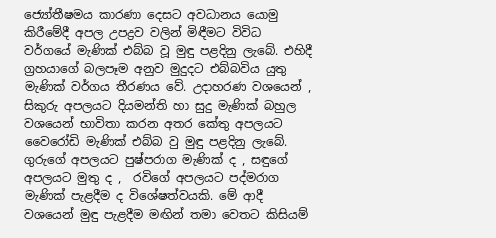ජ්‍යෝතීෂමය කාරණා දෙසට අවධානය යොමු කිරීමේදී අපල උපද්‍රව වලින් මිඳීමට විවිධ වර්ගයේ මැණික් එබ්බ වූ මුඳු පළදිනු ලැබේ. එහිදී ග්‍රහයාගේ බලපෑම අනුව මුදුදට එබ්බවිය යුතු මැණික් වර්ගය තීරණය වේ. උදාහරණ වශයෙන් , සිකුරු අපලයට දියමන්ති හා සුදු මැණික් බහුල වශයෙන් භාවිතා කරන අතර කේතු අපලයට වෛරෝඩි මැණික් එබ්බ වු මුඳු පළදිනු ලැබේ. ගුරුගේ අපලයට පුෂ්පරාග මැණික් ද , සඳුගේ අපලයට මුතු ද ,  රවිගේ අපලයට පද්මරාග මැණික් පැළදීම ද විශේෂත්වයකි. මේ ආදී වශයෙන් මුඳු පැළදීම මඟින් තමා වෙතට කිසියම්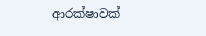ආරක්ෂාවක්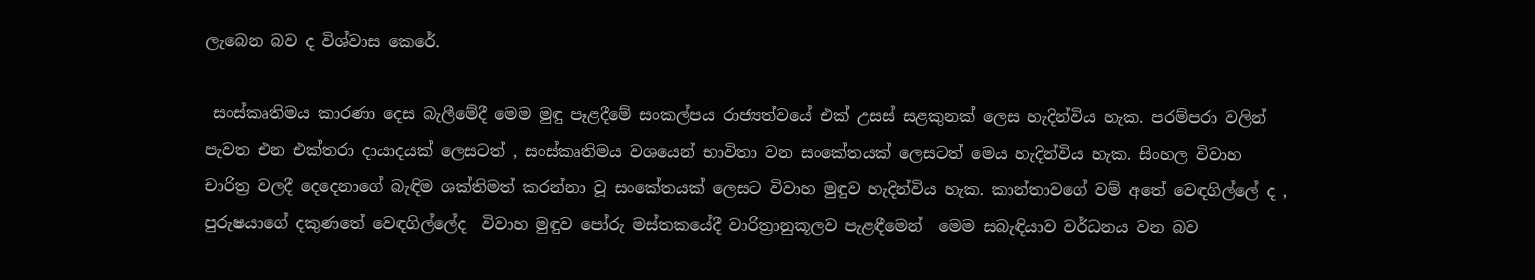ලැබෙන බව ද විශ්වාස කෙරේ.

 සංස්කෘතිමය කාරණා දෙස බැලීමේදී මෙම මුඳු පෑළදීමේ සංකල්පය රාජ්‍යත්වයේ එක් උසස් සළකුනක් ලෙස හැදින්විය හැක. පරම්පරා වලින් පැවත එන එක්තරා දායාදයක් ලෙසටත් , සංස්කෘතිමය වශයෙන් භාවිතා වන සංකේතයක් ලෙසටත් මෙය හැදින්විය හැක. සිංහල විවාහ චාරිත්‍ර වලදී දෙදෙනාගේ බැඳිම ශක්තිමත් කරන්නා වූ සංකේතයක් ලෙසට විවාහ මුඳුව හැදින්විය හැක. කාන්තාවගේ වම් අතේ වෙඳගිල්ලේ ද , පුරුෂයාගේ දකුණතේ වෙඳගිල්ලේද  විවාහ මුඳුව පෝරු මස්තකයේදී වාරිත්‍රානුකූලව පැළඳීමෙන්  මෙම සබැඳියාව වර්ධනය වන බව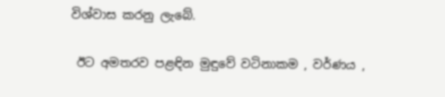විශ්වාස කරනු ලැබේ.

 ඊට අමතරව පළඳින මුඳුවේ වටිනාකම , වර්ණය ,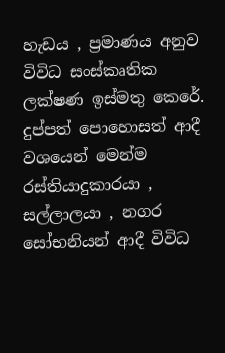හැඩය , ප්‍රමාණය අනුව විවිධ සංස්කෘතික ලක්ෂණ ඉස්මතු කෙරේ. දුප්පත් පොහොසත් ආදී වශයෙන් මෙන්ම රස්තියාදුකාරයා , සල්ලාලයා , නගර සෝභනියන් ආදී විවිධ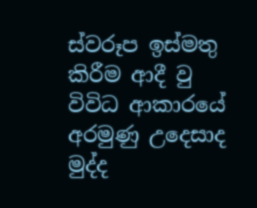ස්වරූප ඉස්මතු කිරීම ආදී වු විවිධ ආකාරයේ අරමුණු උදෙසාද මුද්ද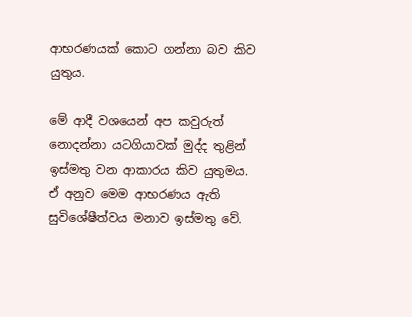ආභරණයක් කොට ගන්නා බව කිව  යුතුය.

මේ ආදී වශයෙන් අප කවුරුත් නොදන්නා යටගියාවක් මුද්ද තුළින් ඉස්මතු වන ආකාරය කිව යුතුමය. ඒ අනුව මෙම ආභරණය ඇති සුවිශේෂීත්වය මනාව ඉස්මතු වේ.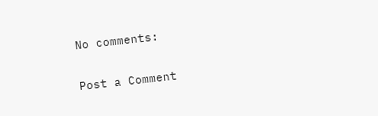No comments:

Post a Comment